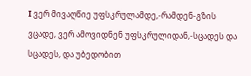I ვერ მივაღწიე უფსკრულამდე,-რამდენ-გზის ვცადე, ვერ ამოვიდნენ უფსკრულიდან,-სცადეს და სცადეს, და უბედობით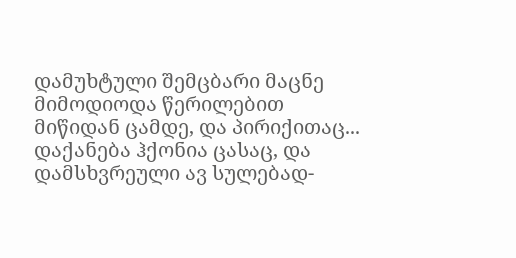დამუხტული შემცბარი მაცნე მიმოდიოდა წერილებით მიწიდან ცამდე, და პირიქითაც... დაქანება ჰქონია ცასაც, და დამსხვრეული ავ სულებად-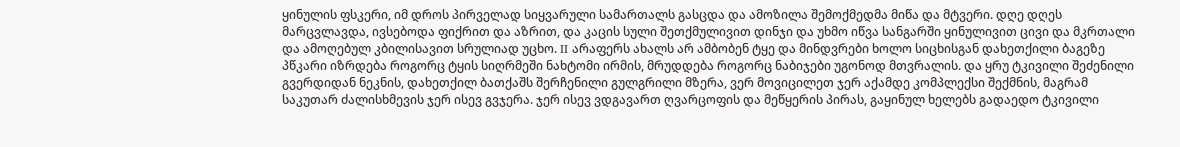ყინულის ფსკერი, იმ დროს პირველად სიყვარული სამართალს გასცდა და ამოზილა შემოქმედმა მიწა და მტვერი. დღე დღეს მარცვლავდა, ივსებოდა ფიქრით და აზრით, და კაცის სული შეთქმულივით დინჯი და უხმო იწვა სანგარში ყინულივით ცივი და მკრთალი და ამოღებულ კბილისავით სრულიად უცხო. II არაფერს ახალს არ ამბობენ ტყე და მინდვრები ხოლო სიცხისგან დახეთქილი ბაგეზე პწკარი იზრდება როგორც ტყის სიღრმეში ნახტომი ირმის, მრუდდება როგორც ნაბიჯები უგონოდ მთვრალის. და ყრუ ტკივილი შეძენილი გვერდიდან ნეკნის, დახეთქილ ბათქაშს შერჩენილი გულგრილი მზერა, ვერ მოვიცილეთ ჯერ აქამდე კომპლექსი შექმნის, მაგრამ საკუთარ ძალისხმევის ჯერ ისევ გვჯერა. ჯერ ისევ ვდგავართ ღვარცოფის და მეწყერის პირას, გაყინულ ხელებს გადაედო ტკივილი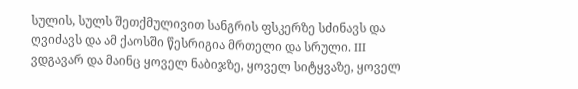სულის, სულს შეთქმულივით სანგრის ფსკერზე სძინავს და ღვიძავს და ამ ქაოსში წესრიგია მრთელი და სრული. III ვდგავარ და მაინც ყოველ ნაბიჯზე, ყოველ სიტყვაზე, ყოველ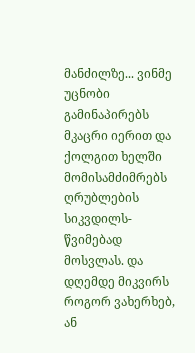მანძილზე... ვინმე უცნობი გამინაპირებს მკაცრი იერით და ქოლგით ხელში მომისამძიმრებს ღრუბლების სიკვდილს-წვიმებად მოსვლას. და დღემდე მიკვირს როგორ ვახერხებ, ან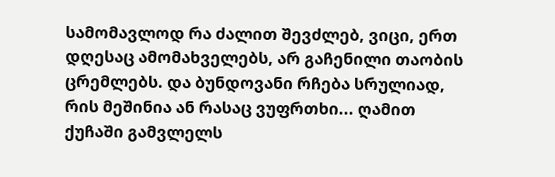სამომავლოდ რა ძალით შევძლებ, ვიცი, ერთ დღესაც ამომახველებს, არ გაჩენილი თაობის ცრემლებს. და ბუნდოვანი რჩება სრულიად, რის მეშინია ან რასაც ვუფრთხი... ღამით ქუჩაში გამვლელს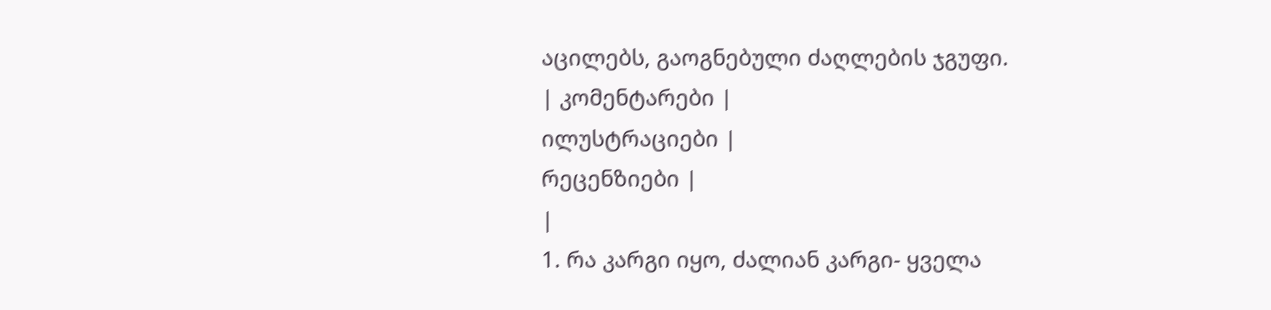აცილებს, გაოგნებული ძაღლების ჯგუფი.
| კომენტარები |
ილუსტრაციები |
რეცენზიები |
|
1. რა კარგი იყო, ძალიან კარგი- ყველა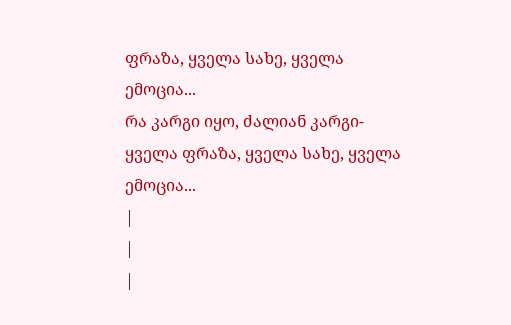ფრაზა, ყველა სახე, ყველა ემოცია...
რა კარგი იყო, ძალიან კარგი- ყველა ფრაზა, ყველა სახე, ყველა ემოცია...
|
|
|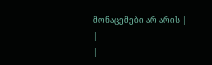მონაცემები არ არის |
|
|